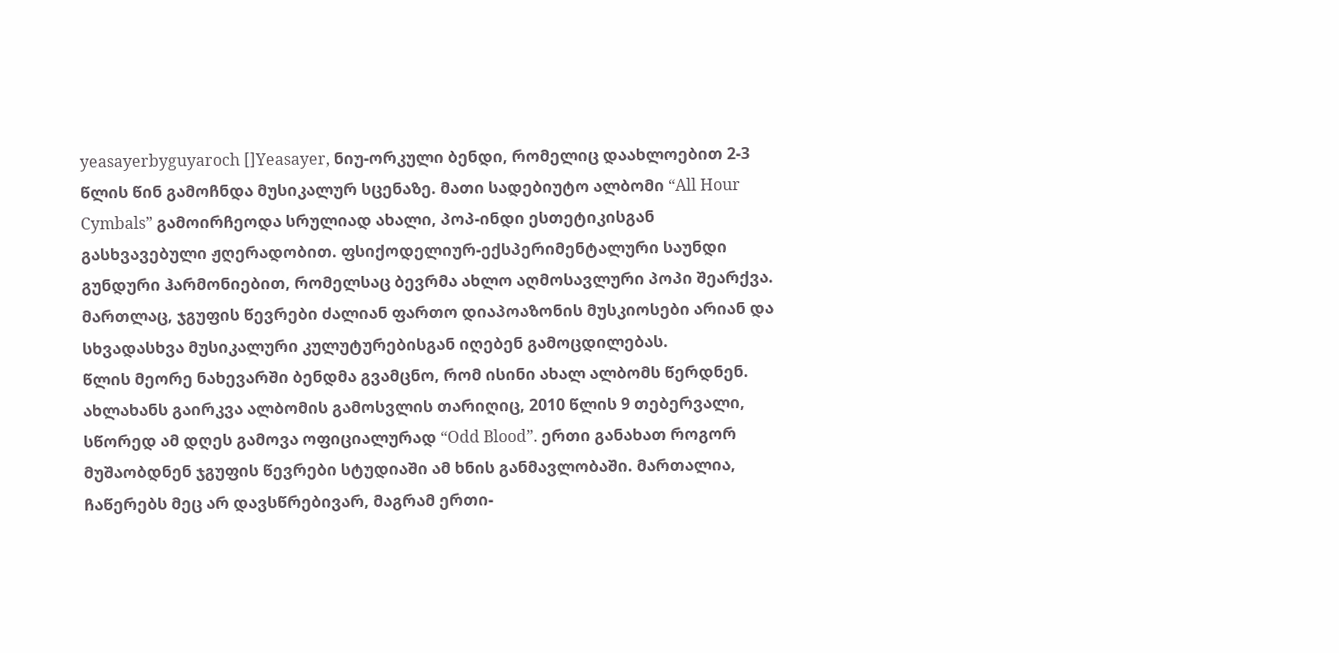yeasayerbyguyaroch []Yeasayer, ნიუ-ორკული ბენდი, რომელიც დაახლოებით 2-3 წლის წინ გამოჩნდა მუსიკალურ სცენაზე. მათი სადებიუტო ალბომი “All Hour Cymbals” გამოირჩეოდა სრულიად ახალი, პოპ-ინდი ესთეტიკისგან გასხვავებული ჟღერადობით. ფსიქოდელიურ-ექსპერიმენტალური საუნდი გუნდური ჰარმონიებით, რომელსაც ბევრმა ახლო აღმოსავლური პოპი შეარქვა. მართლაც, ჯგუფის წევრები ძალიან ფართო დიაპოაზონის მუსკიოსები არიან და სხვადასხვა მუსიკალური კულუტურებისგან იღებენ გამოცდილებას.
წლის მეორე ნახევარში ბენდმა გვამცნო, რომ ისინი ახალ ალბომს წერდნენ. ახლახანს გაირკვა ალბომის გამოსვლის თარიღიც, 2010 წლის 9 თებერვალი, სწორედ ამ დღეს გამოვა ოფიციალურად “Odd Blood”. ერთი განახათ როგორ მუშაობდნენ ჯგუფის წევრები სტუდიაში ამ ხნის განმავლობაში. მართალია, ჩაწერებს მეც არ დავსწრებივარ, მაგრამ ერთი-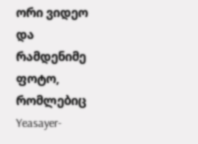ორი ვიდეო და რამდენიმე ფოტო, რომლებიც Yeasayer-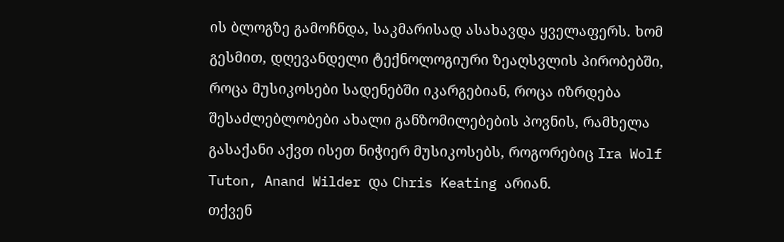ის ბლოგზე გამოჩნდა, საკმარისად ასახავდა ყველაფერს. ხომ გესმით, დღევანდელი ტექნოლოგიური ზეაღსვლის პირობებში, როცა მუსიკოსები სადენებში იკარგებიან, როცა იზრდება შესაძლებლობები ახალი განზომილებების პოვნის, რამხელა გასაქანი აქვთ ისეთ ნიჭიერ მუსიკოსებს, როგორებიც Ira Wolf Tuton, Anand Wilder და Chris Keating არიან.
თქვენ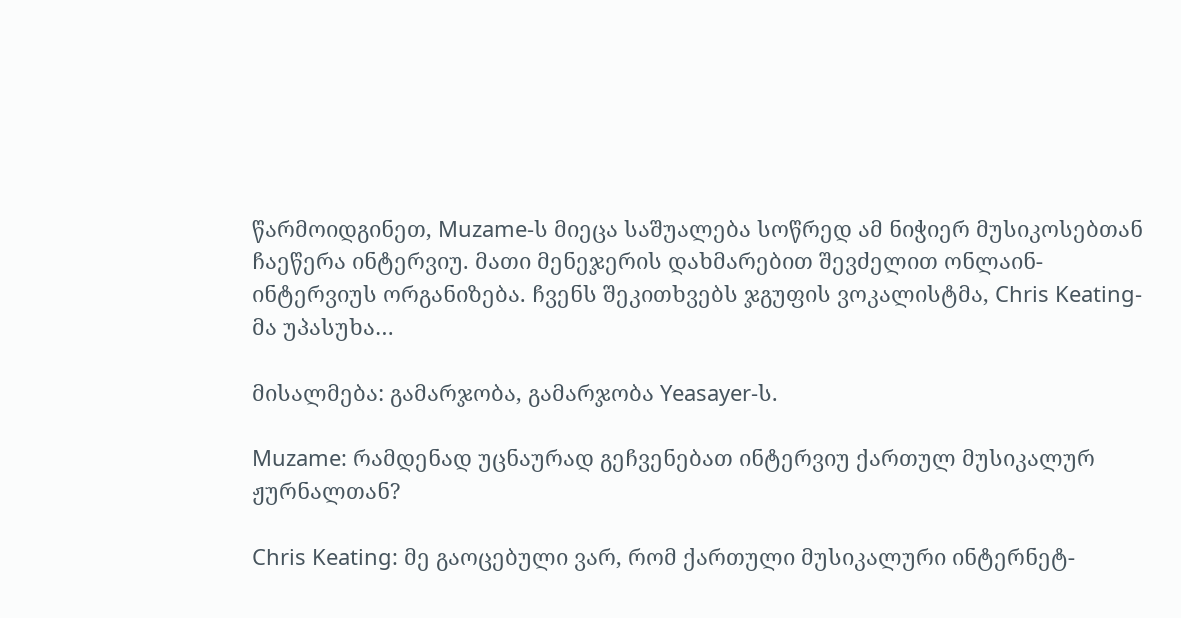წარმოიდგინეთ, Muzame-ს მიეცა საშუალება სოწრედ ამ ნიჭიერ მუსიკოსებთან ჩაეწერა ინტერვიუ. მათი მენეჯერის დახმარებით შევძელით ონლაინ-ინტერვიუს ორგანიზება. ჩვენს შეკითხვებს ჯგუფის ვოკალისტმა, Chris Keating-მა უპასუხა…

მისალმება: გამარჯობა, გამარჯობა Yeasayer-ს.

Muzame: რამდენად უცნაურად გეჩვენებათ ინტერვიუ ქართულ მუსიკალურ ჟურნალთან?

Chris Keating: მე გაოცებული ვარ, რომ ქართული მუსიკალური ინტერნეტ-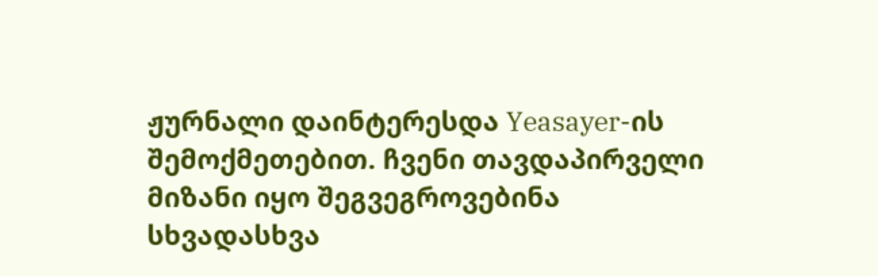ჟურნალი დაინტერესდა Yeasayer-ის შემოქმეთებით. ჩვენი თავდაპირველი მიზანი იყო შეგვეგროვებინა სხვადასხვა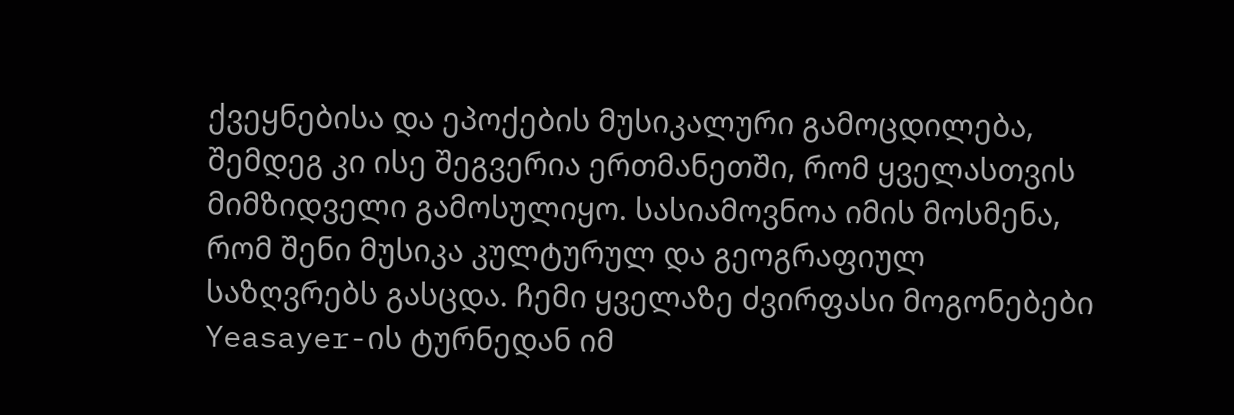ქვეყნებისა და ეპოქების მუსიკალური გამოცდილება, შემდეგ კი ისე შეგვერია ერთმანეთში, რომ ყველასთვის მიმზიდველი გამოსულიყო. სასიამოვნოა იმის მოსმენა, რომ შენი მუსიკა კულტურულ და გეოგრაფიულ საზღვრებს გასცდა. ჩემი ყველაზე ძვირფასი მოგონებები Yeasayer-ის ტურნედან იმ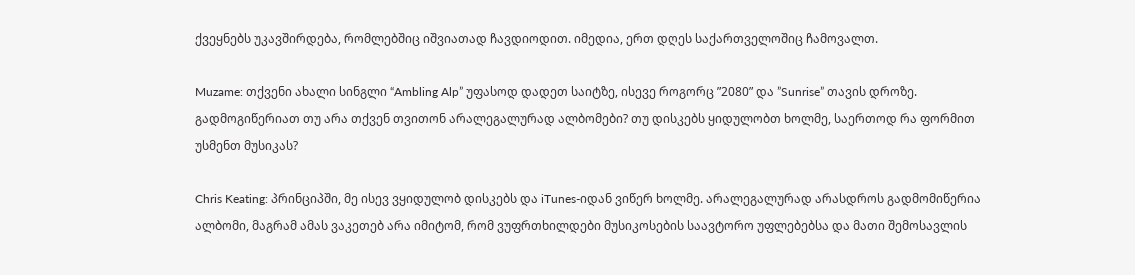ქვეყნებს უკავშირდება, რომლებშიც იშვიათად ჩავდიოდით. იმედია, ერთ დღეს საქართველოშიც ჩამოვალთ.

Muzame: თქვენი ახალი სინგლი “Ambling Alp” უფასოდ დადეთ საიტზე, ისევე როგორც ”2080” და ”Sunrise” თავის დროზე. გადმოგიწერიათ თუ არა თქვენ თვითონ არალეგალურად ალბომები? თუ დისკებს ყიდულობთ ხოლმე, საერთოდ რა ფორმით უსმენთ მუსიკას?

Chris Keating: პრინციპში, მე ისევ ვყიდულობ დისკებს და iTunes-იდან ვიწერ ხოლმე. არალეგალურად არასდროს გადმომიწერია ალბომი, მაგრამ ამას ვაკეთებ არა იმიტომ, რომ ვუფრთხილდები მუსიკოსების საავტორო უფლებებსა და მათი შემოსავლის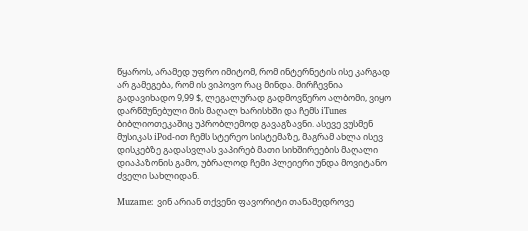წყაროს, არამედ უფრო იმიტომ, რომ ინტერნეტის ისე კარგად არ გამეგება, რომ ის ვიპოვო რაც მინდა. მირჩევნია გადავიხადო 9,99 $, ლეგალურად გადმოვწერო ალბომი, ვიყო დარწმუნებული მის მაღალ ხარისხში და ჩემს iTunes ბიბლიოთეკაშიც უპრობლემოდ გავაგზავნი. ასევე ვუსმენ მუსიკას iPod-ით ჩემს სტერეო სისტემაზე, მაგრამ ახლა ისევ დისკებზე გადასვლას ვაპირებ მათი სიხშირეების მაღალი დიაპაზონის გამო, უბრალოდ ჩემი პლეიერი უნდა მოვიტანო ძველი სახლიდან.

Muzame: ვინ არიან თქვენი ფავორიტი თანამედროვე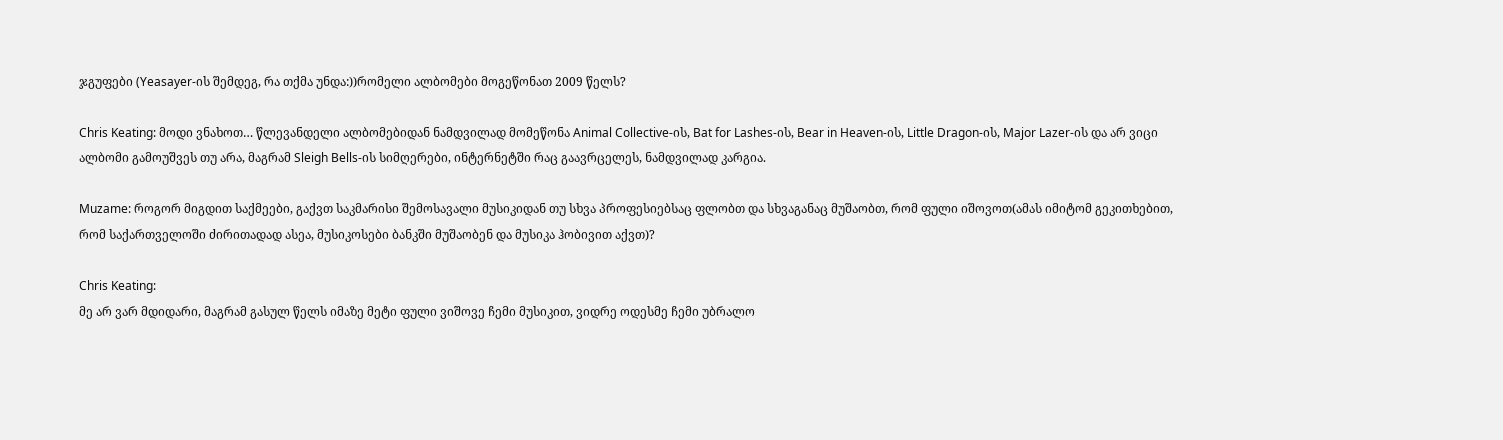ჯგუფები (Yeasayer-ის შემდეგ, რა თქმა უნდა:))რომელი ალბომები მოგეწონათ 2009 წელს?

Chris Keating: მოდი ვნახოთ… წლევანდელი ალბომებიდან ნამდვილად მომეწონა Animal Collective-ის, Bat for Lashes-ის, Bear in Heaven-ის, Little Dragon-ის, Major Lazer-ის და არ ვიცი ალბომი გამოუშვეს თუ არა, მაგრამ Sleigh Bells-ის სიმღერები, ინტერნეტში რაც გაავრცელეს, ნამდვილად კარგია.

Muzame: როგორ მიგდით საქმეები, გაქვთ საკმარისი შემოსავალი მუსიკიდან თუ სხვა პროფესიებსაც ფლობთ და სხვაგანაც მუშაობთ, რომ ფული იშოვოთ(ამას იმიტომ გეკითხებით, რომ საქართველოში ძირითადად ასეა, მუსიკოსები ბანკში მუშაობენ და მუსიკა ჰობივით აქვთ)?

Chris Keating:
მე არ ვარ მდიდარი, მაგრამ გასულ წელს იმაზე მეტი ფული ვიშოვე ჩემი მუსიკით, ვიდრე ოდესმე ჩემი უბრალო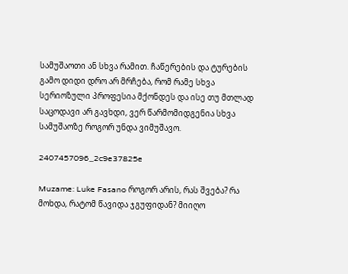სამუშაოთი ან სხვა რამით. ჩაწერების და ტურების გამო დიდი დრო არ მრჩება, რომ რამე სხვა სერიოზული პროფესია მქონდეს და ისე თუ მთლად საცოდავი არ გავხდი, ვერ წარმომიდგენია სხვა სამუშაოზე როგორ უნდა ვიმუშავო.

2407457096_2c9e37825e

Muzame: Luke Fasano როგორ არის, რას შვება? რა მოხდა, რატომ წავიდა ჯგუფიდან? მიიღო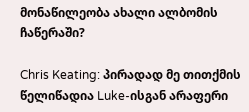მონაწილეობა ახალი ალბომის ჩაწერაში?

Chris Keating: პირადად მე თითქმის წელიწადია Luke-ისგან არაფერი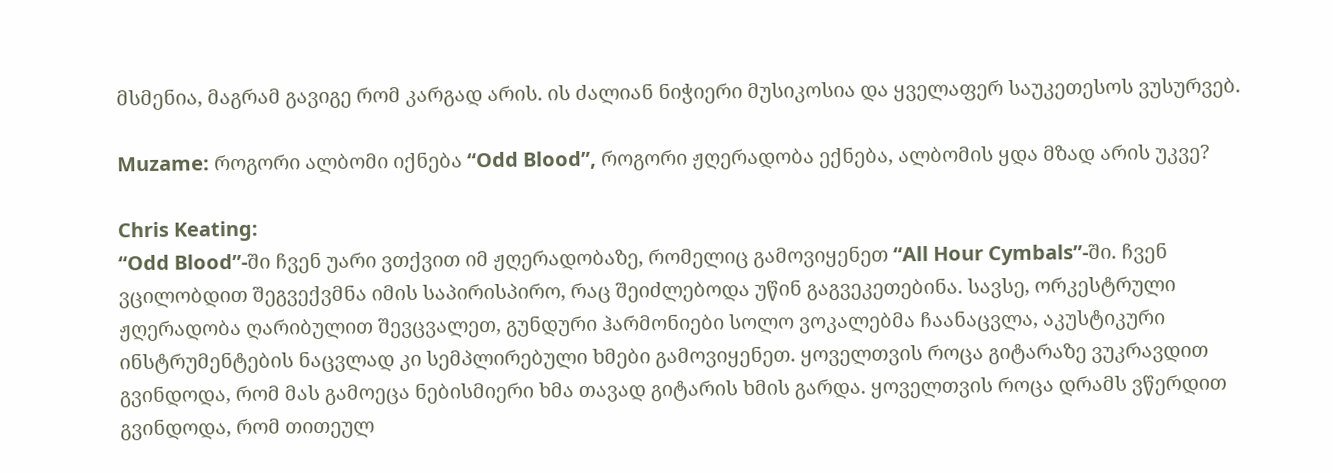მსმენია, მაგრამ გავიგე რომ კარგად არის. ის ძალიან ნიჭიერი მუსიკოსია და ყველაფერ საუკეთესოს ვუსურვებ.

Muzame: როგორი ალბომი იქნება “Odd Blood”, როგორი ჟღერადობა ექნება, ალბომის ყდა მზად არის უკვე?

Chris Keating:
“Odd Blood”-ში ჩვენ უარი ვთქვით იმ ჟღერადობაზე, რომელიც გამოვიყენეთ “All Hour Cymbals”-ში. ჩვენ ვცილობდით შეგვექვმნა იმის საპირისპირო, რაც შეიძლებოდა უწინ გაგვეკეთებინა. სავსე, ორკესტრული ჟღერადობა ღარიბულით შევცვალეთ, გუნდური ჰარმონიები სოლო ვოკალებმა ჩაანაცვლა, აკუსტიკური ინსტრუმენტების ნაცვლად კი სემპლირებული ხმები გამოვიყენეთ. ყოველთვის როცა გიტარაზე ვუკრავდით გვინდოდა, რომ მას გამოეცა ნებისმიერი ხმა თავად გიტარის ხმის გარდა. ყოველთვის როცა დრამს ვწერდით გვინდოდა, რომ თითეულ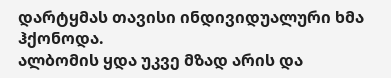დარტყმას თავისი ინდივიდუალური ხმა ჰქონოდა.
ალბომის ყდა უკვე მზად არის და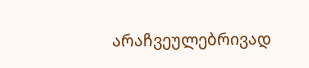არაჩვეულებრივად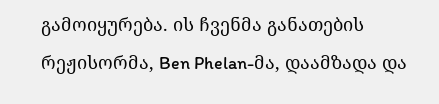გამოიყურება. ის ჩვენმა განათების რეჟისორმა, Ben Phelan-მა, დაამზადა და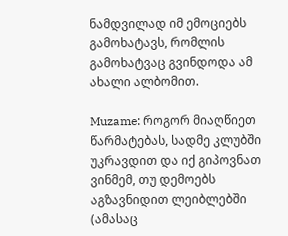ნამდვილად იმ ემოციებს გამოხატავს, რომლის გამოხატვაც გვინდოდა ამ ახალი ალბომით.

Muzame: როგორ მიაღწიეთ წარმატებას, სადმე კლუბში უკრავდით და იქ გიპოვნათ ვინმემ, თუ დემოებს აგზავნიდით ლეიბლებში (ამასაც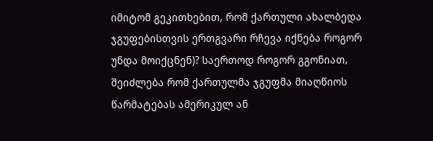იმიტომ გეკითხებით, რომ ქართული ახალბედა ჯგუფებისთვის ერთგვარი რჩევა იქნება როგორ უნდა მოიქცნენ)? საერთოდ როგორ გგონიათ, შეიძლება რომ ქართულმა ჯგუფმა მიაღწიოს წარმატებას ამერიკულ ან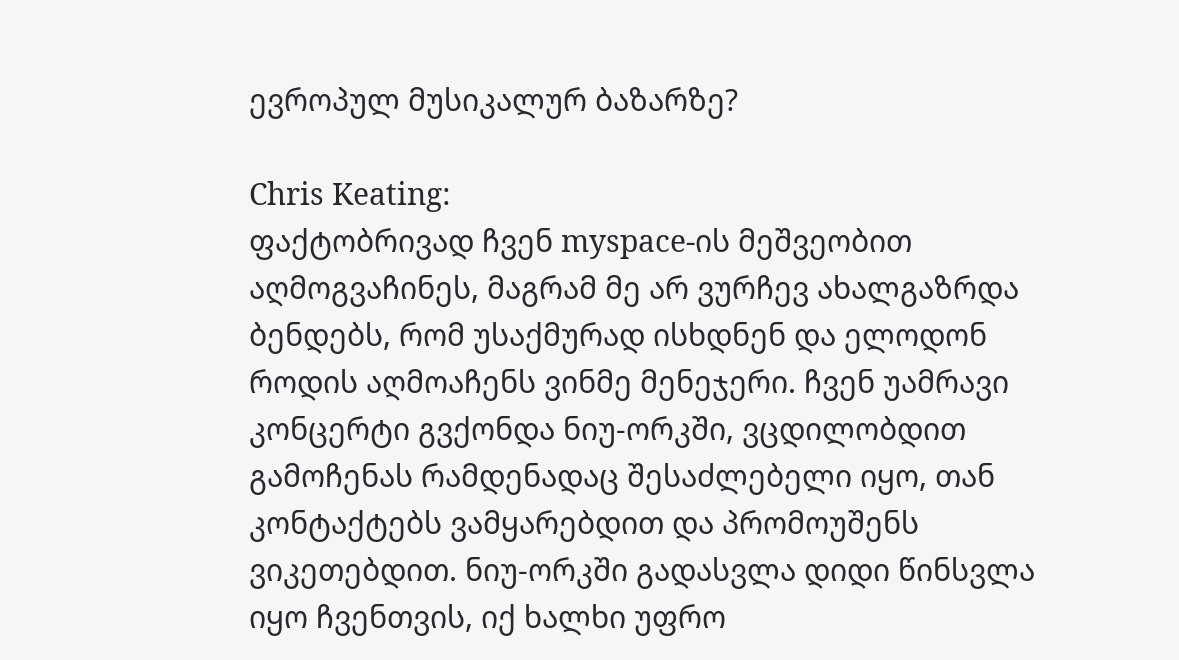ევროპულ მუსიკალურ ბაზარზე?

Chris Keating:
ფაქტობრივად ჩვენ myspace-ის მეშვეობით აღმოგვაჩინეს, მაგრამ მე არ ვურჩევ ახალგაზრდა ბენდებს, რომ უსაქმურად ისხდნენ და ელოდონ როდის აღმოაჩენს ვინმე მენეჯერი. ჩვენ უამრავი კონცერტი გვქონდა ნიუ-ორკში, ვცდილობდით გამოჩენას რამდენადაც შესაძლებელი იყო, თან კონტაქტებს ვამყარებდით და პრომოუშენს ვიკეთებდით. ნიუ-ორკში გადასვლა დიდი წინსვლა იყო ჩვენთვის, იქ ხალხი უფრო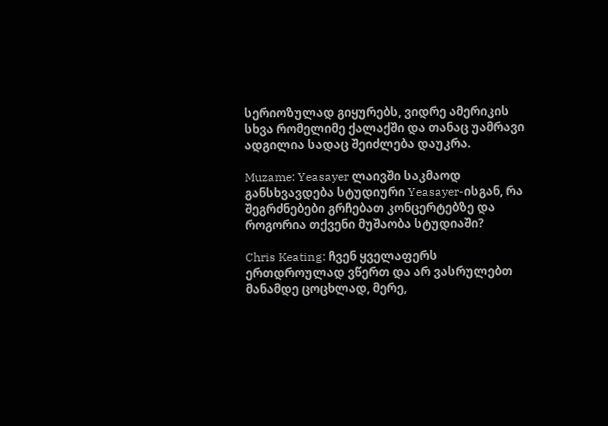სერიოზულად გიყურებს, ვიდრე ამერიკის სხვა რომელიმე ქალაქში და თანაც უამრავი ადგილია სადაც შეიძლება დაუკრა.

Muzame: Yeasayer ლაივში საკმაოდ განსხვავდება სტუდიური Yeasayer-ისგან, რა შეგრძნებები გრჩებათ კონცერტებზე და როგორია თქვენი მუშაობა სტუდიაში?

Chris Keating: ჩვენ ყველაფერს ერთდროულად ვწერთ და არ ვასრულებთ მანამდე ცოცხლად, მერე,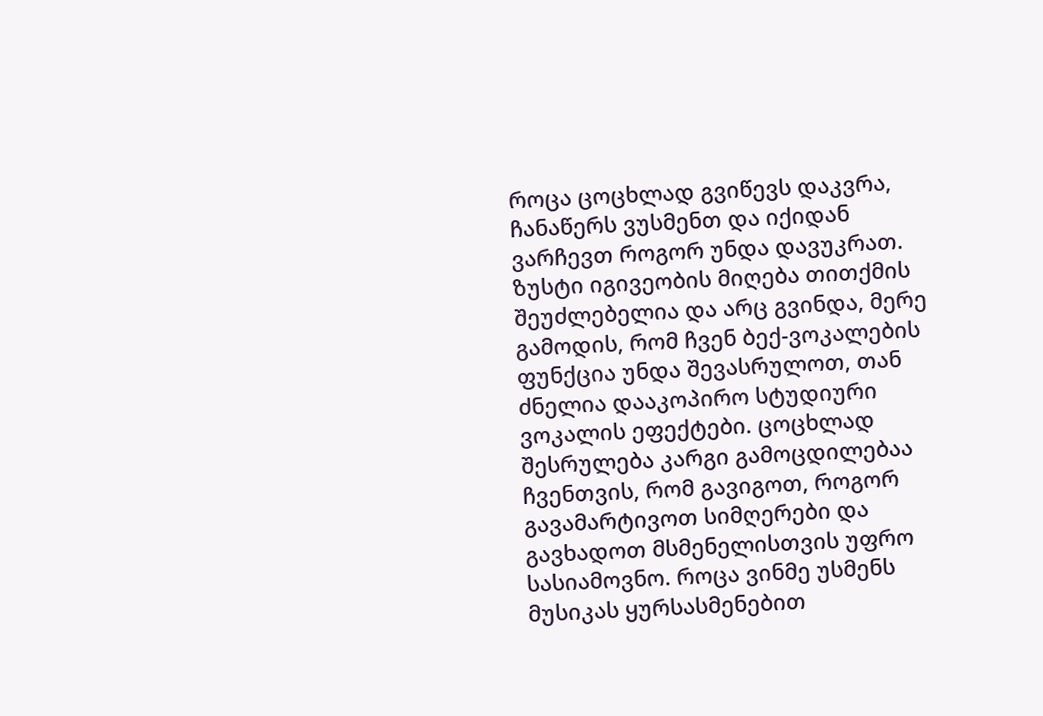როცა ცოცხლად გვიწევს დაკვრა, ჩანაწერს ვუსმენთ და იქიდან ვარჩევთ როგორ უნდა დავუკრათ. ზუსტი იგივეობის მიღება თითქმის შეუძლებელია და არც გვინდა, მერე გამოდის, რომ ჩვენ ბექ-ვოკალების ფუნქცია უნდა შევასრულოთ, თან ძნელია დააკოპირო სტუდიური ვოკალის ეფექტები. ცოცხლად შესრულება კარგი გამოცდილებაა ჩვენთვის, რომ გავიგოთ, როგორ გავამარტივოთ სიმღერები და გავხადოთ მსმენელისთვის უფრო სასიამოვნო. როცა ვინმე უსმენს მუსიკას ყურსასმენებით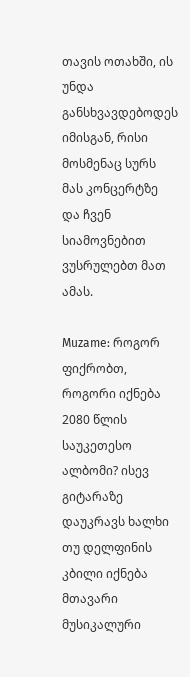თავის ოთახში, ის უნდა განსხვავდებოდეს იმისგან, რისი მოსმენაც სურს მას კონცერტზე და ჩვენ სიამოვნებით ვუსრულებთ მათ ამას.

Muzame: როგორ ფიქრობთ, როგორი იქნება 2080 წლის საუკეთესო ალბომი? ისევ გიტარაზე დაუკრავს ხალხი თუ დელფინის კბილი იქნება მთავარი მუსიკალური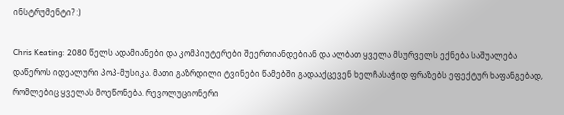ინსტრუმენტი? :)

Chris Keating: 2080 წელს ადამიანები და კომპიუტერები შეერთიანდებიან და ალბათ ყველა მსურველს ექნება საშუალება დაწეროს იდეალური პოპ-მუსიკა. მათი გაზრდილი ტვინები წამებში გადააქცევენ ხელჩასაჭიდ ფრაზებს ეფექტურ ხაფანგებად, რომლებიც ყველას მოეწონება. რევოლუციონერი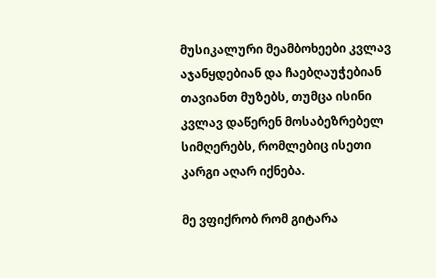მუსიკალური მეამბოხეები კვლავ აჯანყდებიან და ჩაებღაუჭებიან თავიანთ მუზებს, თუმცა ისინი კვლავ დაწერენ მოსაბეზრებელ სიმღერებს, რომლებიც ისეთი კარგი აღარ იქნება.

მე ვფიქრობ რომ გიტარა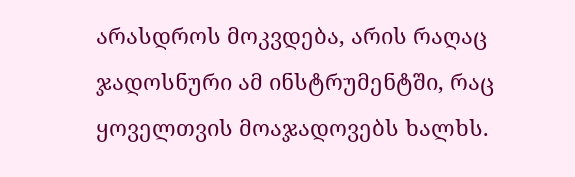არასდროს მოკვდება, არის რაღაც ჯადოსნური ამ ინსტრუმენტში, რაც ყოველთვის მოაჯადოვებს ხალხს.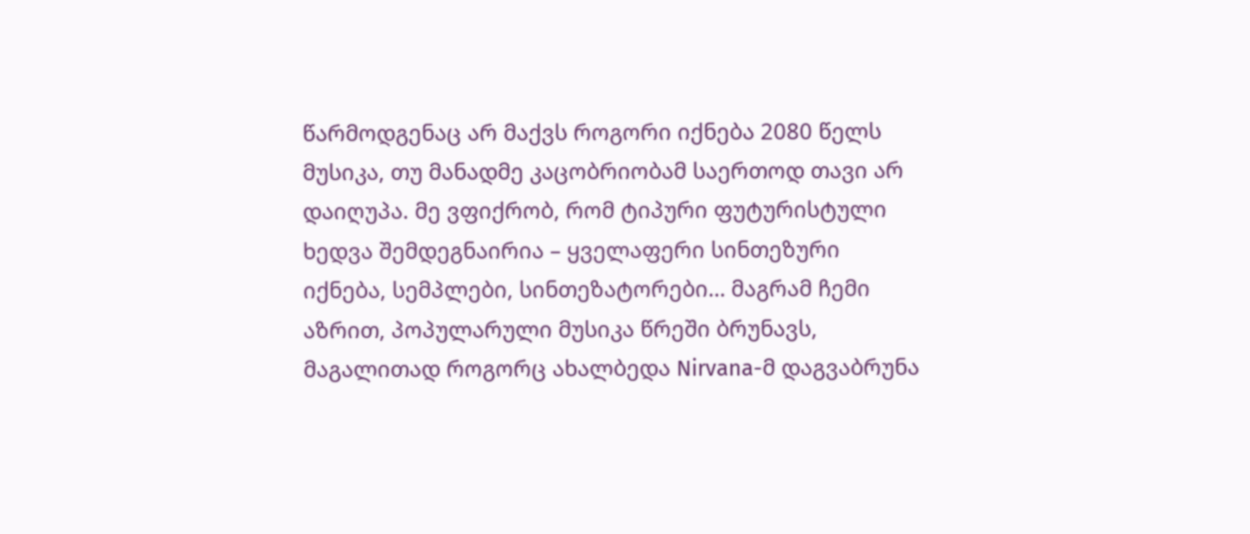წარმოდგენაც არ მაქვს როგორი იქნება 2080 წელს მუსიკა, თუ მანადმე კაცობრიობამ საერთოდ თავი არ დაიღუპა. მე ვფიქრობ, რომ ტიპური ფუტურისტული ხედვა შემდეგნაირია – ყველაფერი სინთეზური იქნება, სემპლები, სინთეზატორები… მაგრამ ჩემი აზრით, პოპულარული მუსიკა წრეში ბრუნავს, მაგალითად როგორც ახალბედა Nirvana-მ დაგვაბრუნა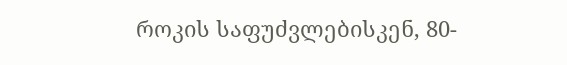როკის საფუძვლებისკენ, 80-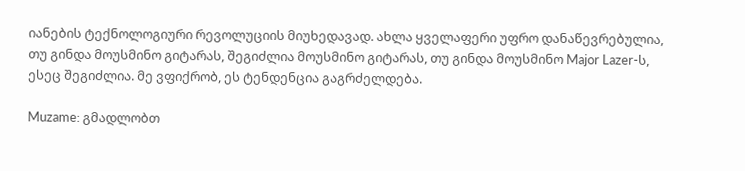იანების ტექნოლოგიური რევოლუციის მიუხედავად. ახლა ყველაფერი უფრო დანაწევრებულია, თუ გინდა მოუსმინო გიტარას, შეგიძლია მოუსმინო გიტარას, თუ გინდა მოუსმინო Major Lazer-ს, ესეც შეგიძლია. მე ვფიქრობ, ეს ტენდენცია გაგრძელდება.

Muzame: გმადლობთ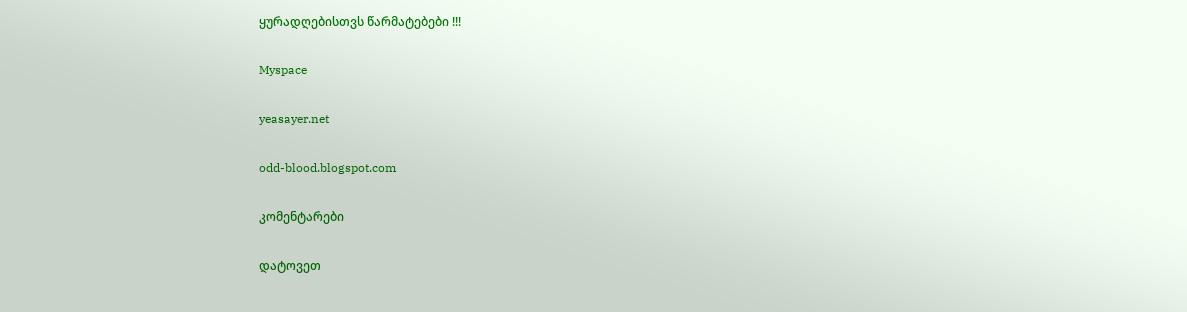ყურადღებისთვს წარმატებები !!!

Myspace

yeasayer.net

odd-blood.blogspot.com

კომენტარები

დატოვეთ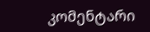კომენტარი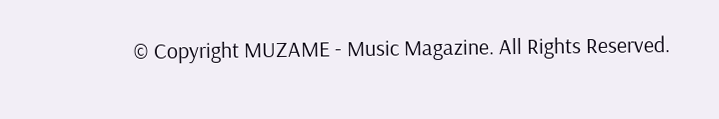© Copyright MUZAME - Music Magazine. All Rights Reserved.